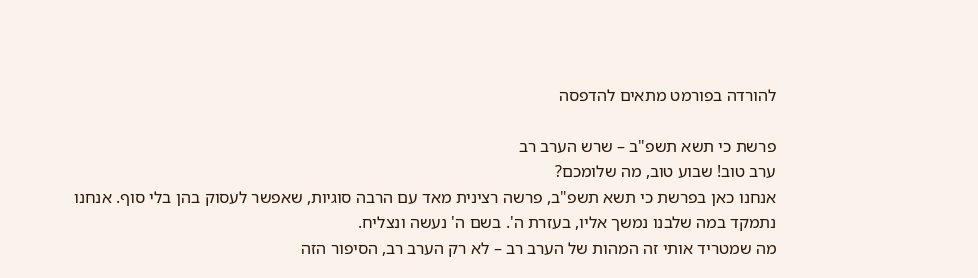להורדה בפורמט מתאים להדפסה

פרשת כי תשא תשפ"ב – שרש הערב רב
ערב טוב! שבוע טוב, מה שלומכם?
אנחנו כאן בפרשת כי תשא תשפ"ב, פרשה רצינית מאד עם הרבה סוגיות, שאפשר לעסוק בהן בלי סוף. אנחנו נתמקד במה שלבנו נמשך אליו, בעזרת ה'. בשם ה' נעשה ונצליח.
מה שמטריד אותי זה המהות של הערב רב – לא רק הערב רב, הסיפור הזה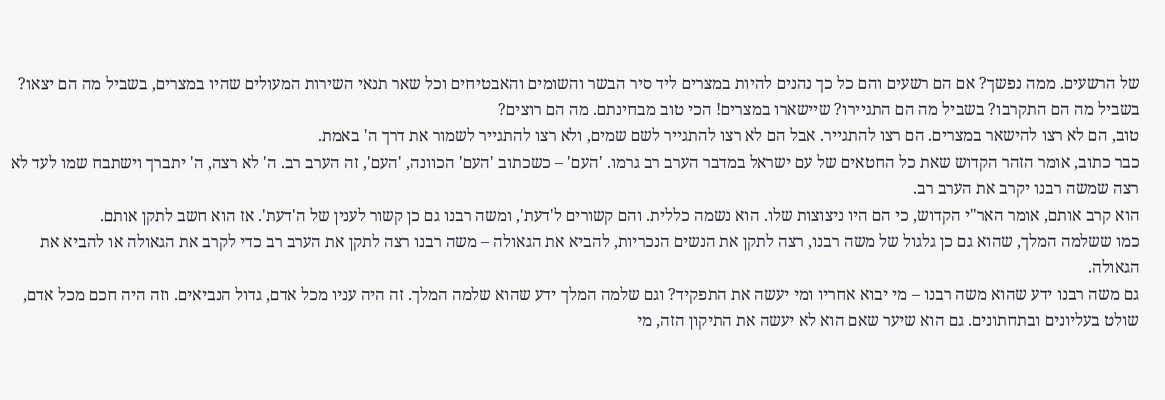של הרשעים. ממה נפשך? אם הם רשעים והם כל כך נהנים להיות במצרים ליד סיר הבשר והשומים והאבטיחים וכל שאר תנאי השירות המעולים שהיו במצרים, בשביל מה הם יצאו? בשביל מה הם התקרבו? בשביל מה הם התגיירו? שיישארו במצרים! הכי טוב מבחינתם. מה הם רוצים?
טוב, הם לא רצו להישאר במצרים. הם רצו להתגייר. אבל הם לא רצו להתגייר לשם שמים, ולא רצו להתגייר לשמור את דרך ה' באמת.
כבר כתוב, אומר הזהר הקדוש שאת כל החטאים של עם ישראל במדבר הערב רב גרמו. 'העם' – כשכתוב 'העם' הכוונה, 'העם', זה הערב רב. ה' לא רצה, ה' יתברך וישתבח שמו לעד לא רצה שמשה רבנו יקרב את הערב רב.
הוא קרב אותם, אומר האר"י הקדוש, כי הם היו ניצוצות שלו. הוא נשמה כללית. והם קשורים ל'דעת', ומשה רבנו גם כן קשור לענין של ה'דעת'. אז הוא חשב לתקן אותם.
כמו ששלמה המלך, שהוא גם כן גלגול של משה רבנו, רצה לתקן את הנשים הנכריות, להביא את הגאולה – משה רבנו רצה לתקן את הערב רב כדי לקרב את הגאולה או להביא את הגאולה.
גם משה רבנו ידע שהוא משה רבנו – מי יבוא אחריו ומי יעשה את התפקיד? וגם שלמה המלך ידע שהוא שלמה המלך. זה היה עניו מכל אדם, גדול הנביאים. וזה היה חכם מכל אדם, שולט בעליונים ובתחתונים. גם הוא שיער שאם הוא לא יעשה את התיקון הזה, מי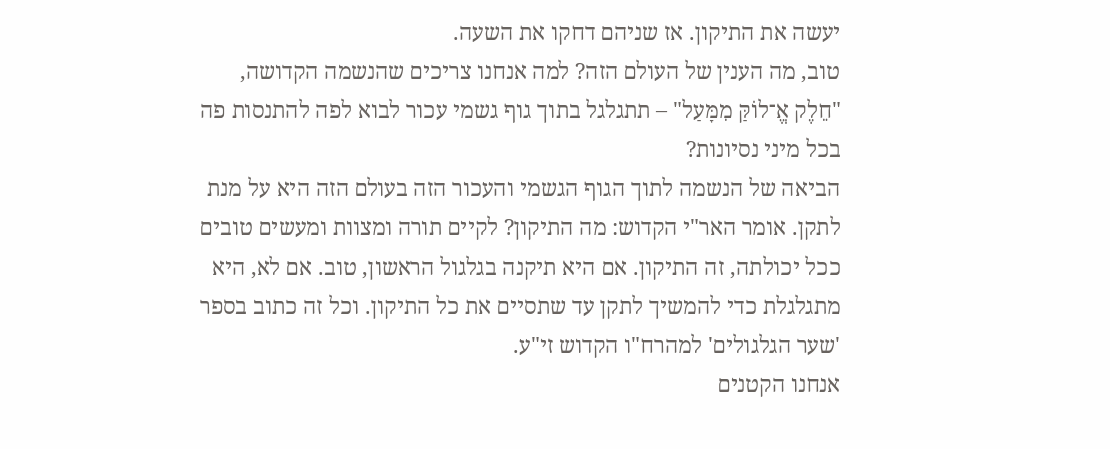יעשה את התיקון. אז שניהם דחקו את השעה.
טוב, מה הענין של העולם הזה? למה אנחנו צריכים שהנשמה הקדושה, "חֵלֶק אֱ־לוֹקַּ מִמָּעַל" – תתגלגל בתוך גוף גשמי עכור לבוא לפה להתנסות פה בכל מיני נסיונות?
הביאה של הנשמה לתוך הגוף הגשמי והעכור הזה בעולם הזה היא על מנת לתקן. אומר האר"י הקדוש: מה התיקון? לקיים תורה ומצוות ומעשים טובים ככל יכולתה, זה התיקון. אם היא תיקנה בגלגול הראשון, טוב. אם לא, היא מתגלגלת כדי להמשיך לתקן עד שתסיים את כל התיקון. וכל זה כתוב בספר 'שער הגלגולים' למהרח"ו הקדוש זי"ע.
אנחנו הקטנים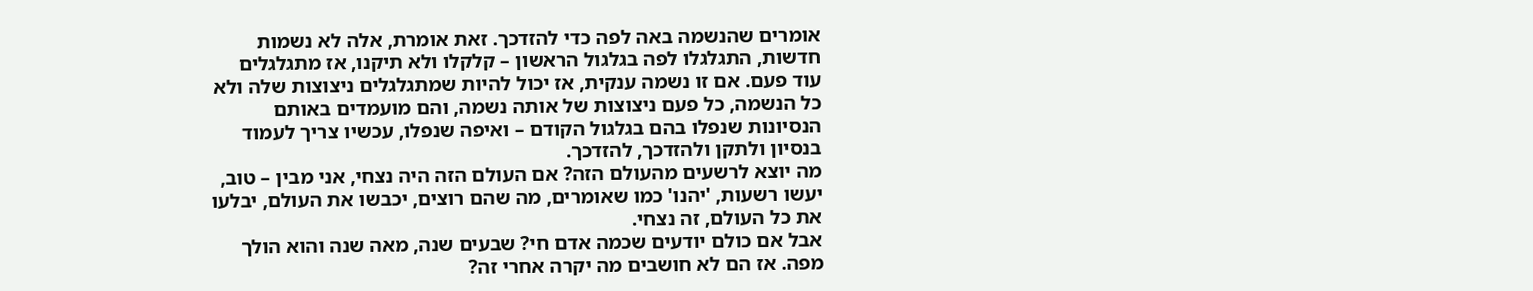אומרים שהנשמה באה לפה כדי להזדכך. זאת אומרת, אלה לא נשמות חדשות, התגלגלו לפה בגלגול הראשון – קלקלו ולא תיקנו, אז מתגלגלים עוד פעם. אם זו נשמה ענקית, אז יכול להיות שמתגלגלים ניצוצות שלה ולא כל הנשמה, כל פעם ניצוצות של אותה נשמה, והם מועמדים באותם הנסיונות שנפלו בהם בגלגול הקודם – ואיפה שנפלו, עכשיו צריך לעמוד בנסיון ולתקן ולהזדכך, להזדכך.
מה יוצא לרשעים מהעולם הזה? אם העולם הזה היה נצחי, אני מבין – טוב, יעשו רשעות, 'יהנו' כמו שאומרים, מה שהם רוצים, יכבשו את העולם, יבלעו את כל העולם, זה נצחי.
אבל אם כולם יודעים שכמה אדם חי? שבעים שנה, מאה שנה והוא הולך מפה. אז הם לא חושבים מה יקרה אחרי זה?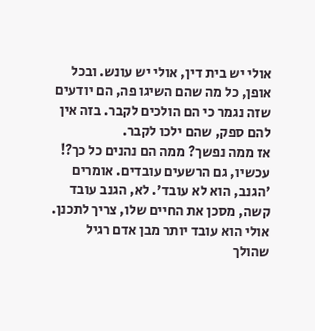אולי יש בית דין, אולי יש עונש. ובכל אופן, כל מה שהם השיגו פה, הם יודעים שזה נגמר כי הם הולכים לקבר. בזה אין להם ספק, שהם ילכו לקבר.
אז ממה נפשך? ממה הם נהנים כל כך?! עכשיו, גם הרשעים עובדים. אומרים 'הגנב, הוא לא עובד'. לא, הגנב עובד קשה, מסכן את החיים שלו, צריך לתכנן. אולי הוא עובד יותר מבן אדם רגיל שהולך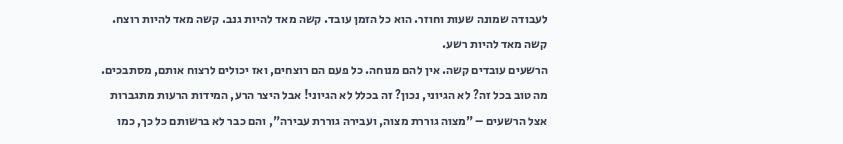לעבודה שמונה שעות וחוזר. הוא כל הזמן עובד. קשה מאד להיות גנב. קשה מאד להיות רוצח. קשה מאד להיות רשע.
הרשעים עובדים קשה. אין להם מנוחה. כל פעם הם רוצחים, ואז יכולים לרצוח אותם, מסתבכים. מה טוב בכל זה? לא הגיוני, נכון? זה בכלל לא הגיוני! אבל היצר הרע, המידות הרעות מתגברות אצל הרשעים – "מצוה גוררת מצוה, ועבירה גוררת עבירה", והם כבר לא ברשותם כל כך, כמו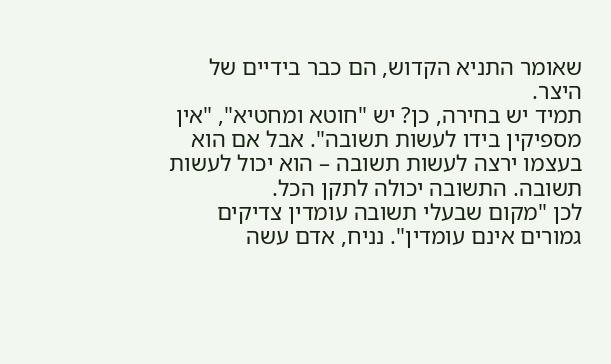שאומר התניא הקדוש, הם כבר בידיים של היצר.
תמיד יש בחירה, כן? יש "חוטא ומחטיא", "אין מספיקין בידו לעשות תשובה". אבל אם הוא בעצמו ירצה לעשות תשובה – הוא יכול לעשות תשובה. התשובה יכולה לתקן הכל.
לכן "מקום שבעלי תשובה עומדין צדיקים גמורים אינם עומדין". נניח, אדם עשה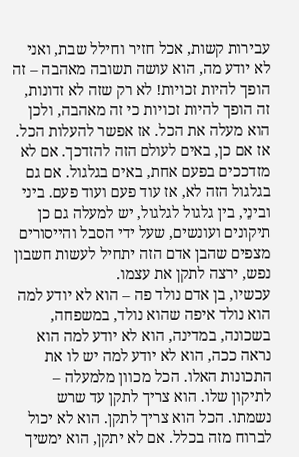עבירות קשות, אכל חזיר וחילל שבת, ואני לא יודע מה, הוא עושה תשובה מאהבה – זה הופך להיות זכויות! לא רק שזה לא זדונות, זה הופך להיות זכויות כי זה מאהבה, ולכן הוא מעלה את הכל. אז אפשר להעלות הכל.
אז אם כן, באים לעולם הזה להזדכך. אם לא מזדככים בפעם אחת, באים בגלגול. אם גם בגלגול הזה לא, אז עוד פעם ועוד פעם. ביני ובינֵי, בין גלגול לגלגול, יש למעלה גם כן תיקונים ועונשים, שעל ידי הסבל והייסורים מצפים שהבן אדם הזה יתחיל לעשות חשבון נפש, ירצה לתקן את עצמו.
עכשיו, בן אדם נולד פה – הוא לא יודע למה הוא נולד איפה שהוא נולד, במשפחה, בשכונה, במדינה, הוא לא יודע למה הוא נראה ככה, הוא לא יודע למה יש לו את התכונות האלו. הכל מכוון מלמעלה – לתיקון שלו. הוא צריך לתקן עד שרש נשמתו. הכל הוא צריך לתקן. הוא לא יכול לברוח מזה בכלל. אם לא יתקן, הוא ימשיך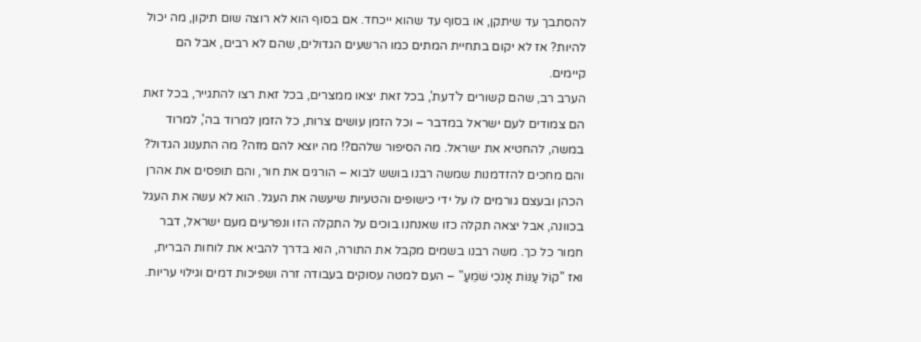להסתבך עד שיתקן, או בסוף עד שהוא ייכחד. אם בסוף הוא לא רוצה שום תיקון, מה יכול להיות? אז לא יקום בתחיית המתים כמו הרשעים הגדולים, שהם לא רבים, אבל הם קיימים.
הערב רב, שהם קשורים ל'דעת', בכל זאת יצאו ממצרים, בכל זאת רצו להתגייר, בכל זאת הם צמודים לעם ישראל במדבר – וכל הזמן עושים צרות, כל הזמן למרוד בה', למרוד במשה, להחטיא את ישראל. מה הסיפור שלהם?! מה יוצא להם מזה? מה התענוג הגדול?
והם מחכים להזדמנות שמשה רבנו בושש לבוא – הורגים את חור, והם תופסים את אהרן הכהן ובעצם גורמים לו על ידי כישופים והטעיות שיעשה את העגל. הוא לא עשה את העגל בכוונה, אבל יצאה תקלה כזו שאנחנו בוכים על התקלה הזו ונפרעים מעם ישראל, דבר חמור כל כך. משה רבנו בשמים מקבל את התורה, הוא בדרך להביא את לוחות הברית, ואז "קוֹל עַנּוֹת אָנֹכִי שֹׁמֵעַ" – העם למטה עסוקים בעבודה זרה ושפיכות דמים וגילוי עריות.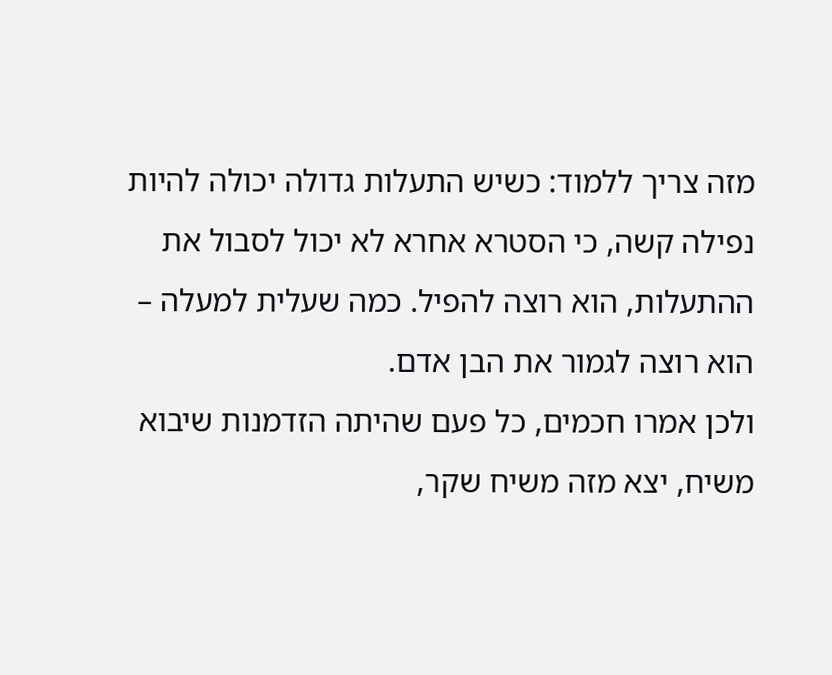מזה צריך ללמוד: כשיש התעלות גדולה יכולה להיות נפילה קשה, כי הסטרא אחרא לא יכול לסבול את ההתעלות, הוא רוצה להפיל. כמה שעלית למעלה – הוא רוצה לגמור את הבן אדם.
ולכן אמרו חכמים, כל פעם שהיתה הזדמנות שיבוא משיח, יצא מזה משיח שקר,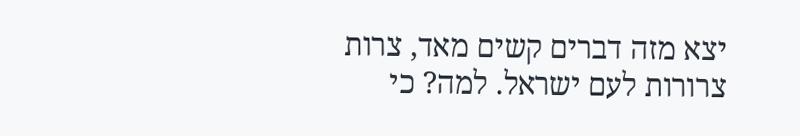יצא מזה דברים קשים מאד, צרות צרורות לעם ישראל. למה? כי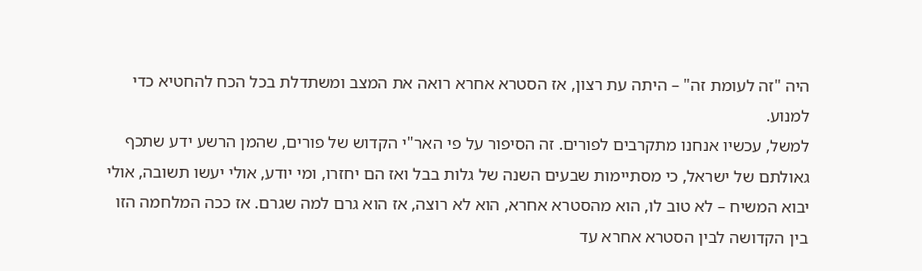היה "זה לעומת זה" – היתה עת רצון, אז הסטרא אחרא רואה את המצב ומשתדלת בכל הכח להחטיא כדי למנוע.
למשל, עכשיו אנחנו מתקרבים לפורים. זה הסיפור על פי האר"י הקדוש של פורים, שהמן הרשע ידע שתכף גאולתם של ישראל, כי מסתיימות שבעים השנה של גלות בבל ואז הם יחזרו, ומי יודע, אולי יעשו תשובה, אולי יבוא המשיח – לא טוב לו, הוא מהסטרא אחרא, הוא לא רוצה, אז הוא גרם למה שגרם. אז ככה המלחמה הזו בין הקדושה לבין הסטרא אחרא עד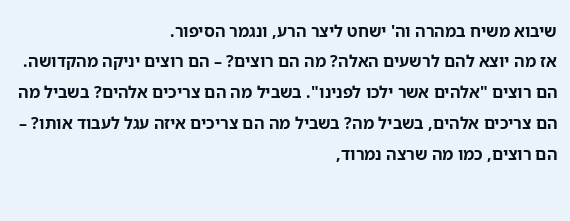שיבוא משיח במהרה וה' ישחט ליצר הרע, ונגמר הסיפור.
אז מה יוצא להם לרשעים האלה? מה הם רוצים? – הם רוצים יניקה מהקדושה. הם רוצים "אלהים אשר ילכו לפנינו". בשביל מה הם צריכים אלהים? בשביל מה הם צריכים אלהים, בשביל מה? בשביל מה הם צריכים איזה עגל לעבוד אותו? – הם רוצים, כמו מה שרצה נמרוד,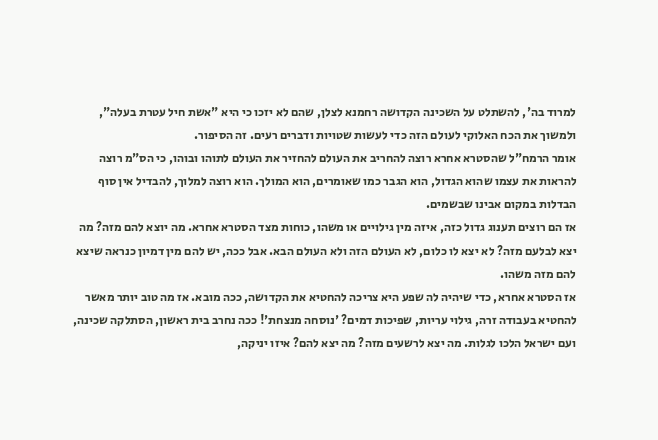למרוד בה', להשתלט על השכינה הקדושה רחמנא לצלן, שהם לא יזכו כי היא "אשת חיל עטרת בעלה", ולמשוך את הכח האלוקי לעולם הזה כדי לעשות שטויות ודברים רעים. זה הסיפור.
אומר הרמח"ל שהסטרא אחרא רוצה להחריב את העולם להחזיר את העולם לתוהו ובוהו, כי הס"מ רוצה להראות את עצמו שהוא הגדול, הוא הגבר כמו שאומרים, הוא המולך. הוא רוצה למלוך, להבדיל אין סוף הבדלות במקום אבינו שבשמים.
אז הם רוצים תענוג גדול כזה, איזה מין גילויים או משהו, כוחות מצד הסטרא אחרא. מה יוצא להם מזה? מה יצא לבלעם מזה? לא יצא לו כלום, לא העולם הזה ולא העולם הבא. אבל ככה, יש להם מין דמיון כנראה שיצא להם מזה משהו.
אז הסטרא אחרא, כדי שיהיה לה שפע היא צריכה להחטיא את הקדושה, ככה מובא. אז מה טוב יותר מאשר להחטיא בעבודה זרה, גילוי עריות, שפיכות דמים? 'נוסחה מנצחת'! ככה נחרב בית ראשון, הסתלקה שכינה, ועם ישראל הלכו לגלות. מה יצא לרשעים מזה? מה יצא להם? איזו יניקה,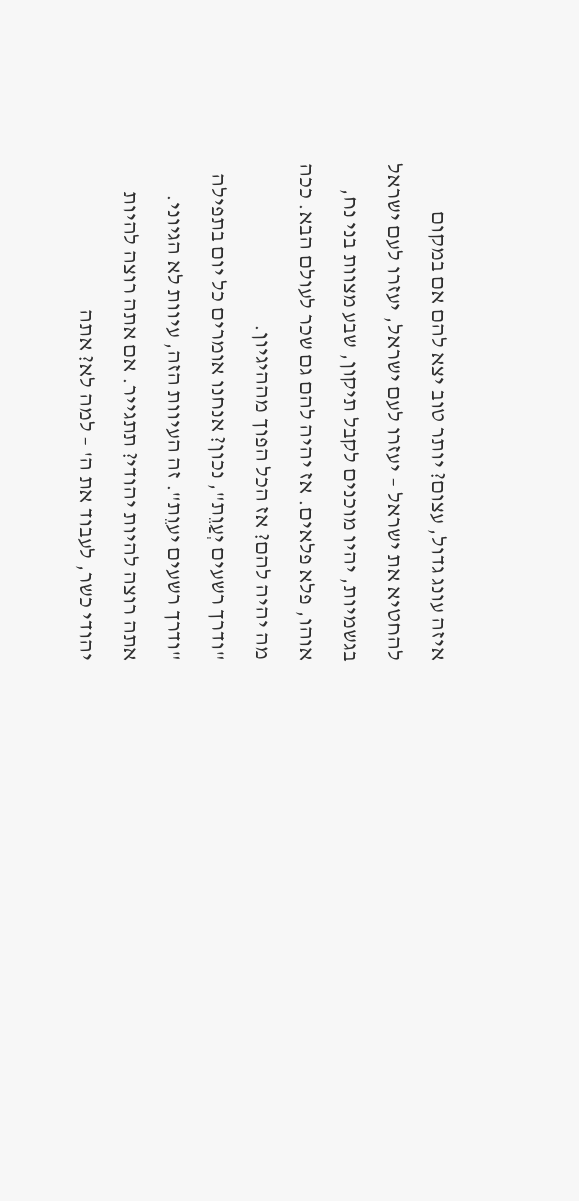איזה עונג גדול, עצום? יותר טוב יצא להם אם במקום להחטיא את ישראל – יעזרו לעם ישראל, יעזרו לעם ישראל בגשמיות, יהיו מוכנים לקבל תיקון, שבע מצוות בני נח, אוהו, פלא פלאים. אז יהיה להם גם שכר לעולם הבא. ככה מה יהיה להם? אז הכל הפוך מההיגיון.
"ודרך רשעים יְעַוֵת", נכון? אנחנו אומרים כל יום בתפילה "ודרך רשעים יעוֵת". זה העיוות הזה, עיוות לא הגיוני. אתה רוצה להיות יהודי? תתגייר. אם אתה רוצה להיות יהודי כשר, לעבוד את ה' – למה לא? אתה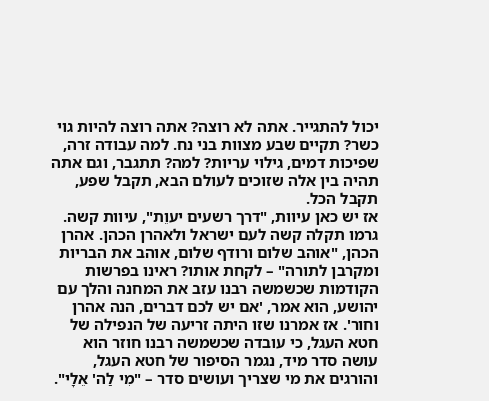יכול להתגייר. אתה לא רוצה? אתה רוצה להיות גוי כשר? תקיים שבע מצוות בני נח. למה עבודה זרה, שפיכות דמים, גילוי עריות? למה? תתגבר, וגם אתה תהיה בין אלה שזוכים לעולם הבא, תקבל שפע, תקבל הכל.
אז יש כאן עיוות, "דרך רשעים יעוֵת", עיוות קשה. גרמו תקלה קשה לעם ישראל ולאהרן הכהן. אהרן הכהן, "אוהב שלום ורודף שלום, אוהב את הבריות ומקרבן לתורה" – לקחת אותו? ראינו בפרשות הקודמות שכשמשה רבנו עזב את המחנה והלך עם יהושע, הוא אמר, 'אם יש לכם דברים, הנה אהרן וחור'. אז אמרנו שזו היתה זריעה של הנפילה של חטא העגל, כי עובדה שכשמשה רבנו חוזר הוא עושה סדר מיד, נגמר הסיפור של חטא העגל, והורגים את מי שצריך ועושים סדר – "מִי לַה' אֵלָי".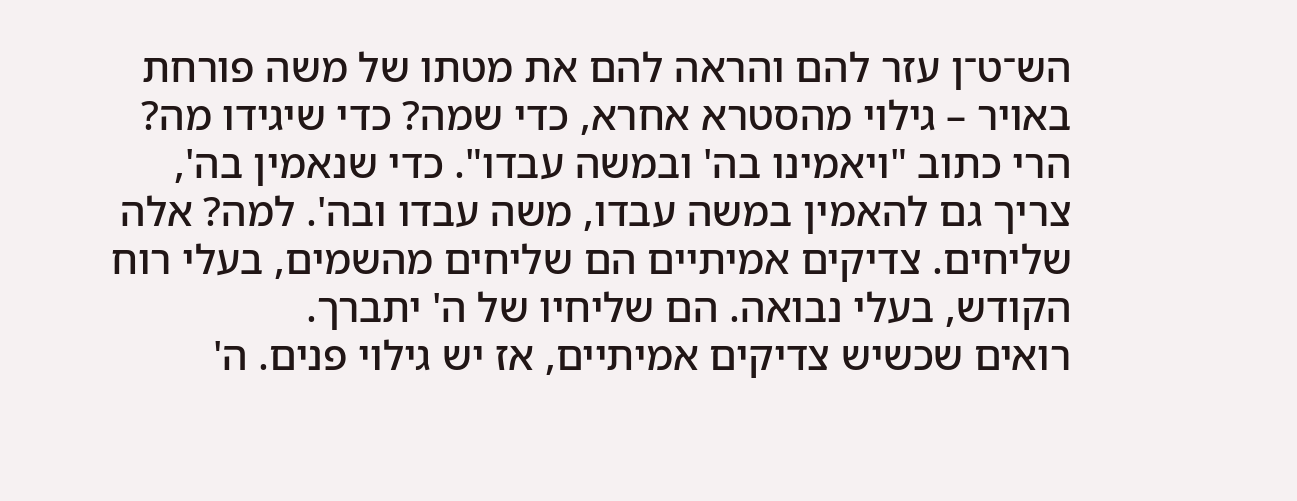הש־ט־ן עזר להם והראה להם את מטתו של משה פורחת באויר – גילוי מהסטרא אחרא, כדי שמה? כדי שיגידו מה? הרי כתוב "ויאמינו בה' ובמשה עבדו". כדי שנאמין בה', צריך גם להאמין במשה עבדו, משה עבדו ובה'. למה? אלה שליחים. צדיקים אמיתיים הם שליחים מהשמים, בעלי רוח הקודש, בעלי נבואה. הם שליחיו של ה' יתברך.
רואים שכשיש צדיקים אמיתיים, אז יש גילוי פנים. ה'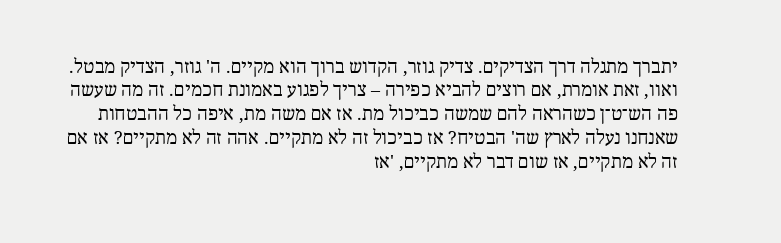יתברך מתגלה דרך הצדיקים. צדיק גוזר, הקדוש ברוך הוא מקיים. ה' גוזר, הצדיק מבטל. ואוו, זאת אומרת, אם רוצים להביא כפירה – צריך לפגוע באמונת חכמים. זה מה שעשה פה הש־ט־ן כשהראה להם שמשה כביכול מת. אז אם משה מת, איפה כל ההבטחות שאנחנו נעלה לארץ שה' הבטיח? אז כביכול זה לא מתקיים. אהה זה לא מתקיים? אז אם זה לא מתקיים, אז שום דבר לא מתקיים, 'אז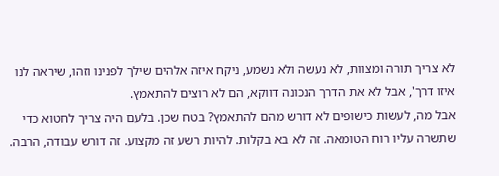לא צריך תורה ומצוות, לא נעשה ולא נשמע, ניקח איזה אלהים שילך לפנינו וזהו, שיראה לנו איזו דרך', אבל לא את הדרך הנכונה דווקא, הם לא רוצים להתאמץ.
אבל מה, לעשות כישופים לא דורש מהם להתאמץ? בטח שכן. בלעם היה צריך לחטוא כדי שתשרה עליו רוח הטומאה. זה לא בא בקלות. להיות רשע זה מקצוע. זה דורש עבודה, הרבה.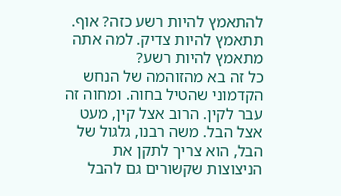להתאמץ להיות רשע כזה? אוף. תתאמץ להיות צדיק. למה אתה מתאמץ להיות רשע?
כל זה בא מהזוהמה של הנחש הקדמוני שהטיל בחוה. ומחוה זה עבר לקין. הרוב אצל קין, מעט אצל הבל. משה רבנו, גלגול של הבל, הוא צריך לתקן את הניצוצות שקשורים גם להבל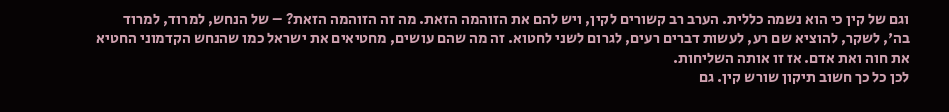וגם של קין כי הוא נשמה כללית. הערב רב קשורים לקין, ויש להם את הזוהמה הזאת. מה זה הזוהמה הזאת? – של הנחש, למרוד, למרוד בה', לשקר, להוציא שם רע, לעשות דברים רעים, לגרום לשני לחטוא. זה מה שהם עושים, מחטיאים את ישראל כמו שהנחש הקדמוני החטיא את חוה ואת אדם. אז זו אותה השליחות.
לכן כל כך חשוב תיקון שורש קין. גם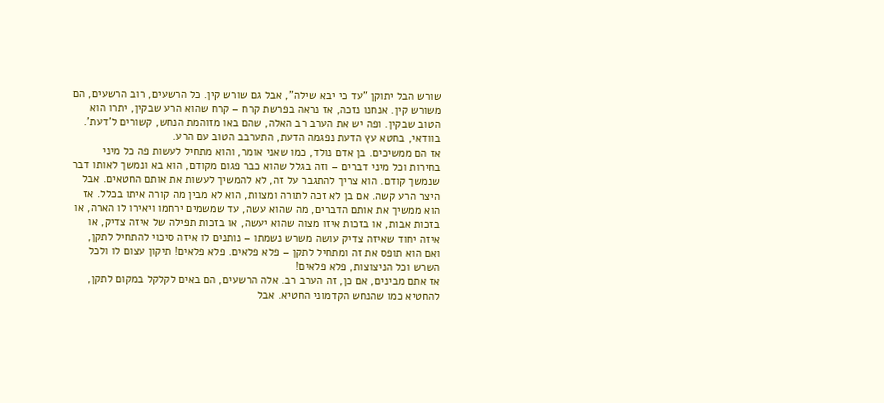שורש הבל יתוקן "עד כי יבא שילה", אבל גם שורש קין. כל הרשעים, רוב הרשעים, הם משורש קין. אנחנו נזכה, אז נראה בפרשת קרח – קרח שהוא הרע שבקין, יתרו הוא הטוב שבקין. ופה יש את הערב רב האלה, שהם באו מזוהמת הנחש, קשורים ל'דעת'. בוודאי, בחטא עץ הדעת נפגמה הדעת, התערבב הטוב עם הרע.
אז הם ממשיכים. בן אדם נולד, כמו שאני אומר, והוא מתחיל לעשות פה כל מיני בחירות וכל מיני דברים – וזה בגלל שהוא כבר פגום מקודם, הוא בא ונמשך לאותו דבר שנמשך קודם. הוא צריך להתגבר על זה, לא להמשיך לעשות את אותם החטאים. אבל היצר הרע קשה. אם בן לא זכה לתורה ומצוות, הוא לא מבין מה קורה איתו בכלל. אז הוא ממשיך את אותם הדברים, מה שהוא עשה, עד שמשמים ירחמו ויאירו לו הארה, או בזכות אבות, או בזכות איזו מצוה שהוא יעשה, או בזכות תפילה של איזה צדיק, או איזה יחוד שאיזה צדיק עושה משרש נשמתו – נותנים לו איזה סיכוי להתחיל לתקן, ואם הוא תופס את זה ומתחיל לתקן – פלא פלאים. פלא פלאים! תיקון עצום לו ולכל השרש וכל הניצוצות, פלא פלאים!
אז אתם מבינים, אם כן, זה הערב רב. אלה הרשעים, הם באים לקלקל במקום לתקן, להחטיא כמו שהנחש הקדמוני החטיא. אבל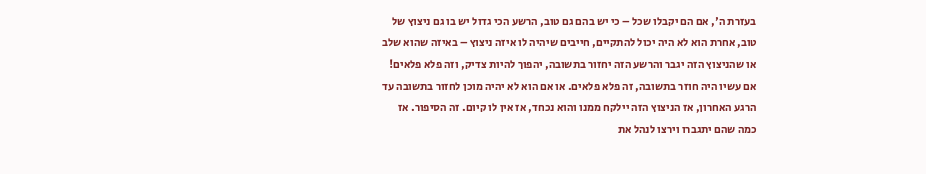בעזרת ה', אם הם יקבלו שכל – כי יש בהם גם טוב, הרשע הכי גדול יש בו גם ניצוץ של טוב, אחרת הוא לא היה יכול להתקיים, חייבים שיהיה לו איזה ניצוץ – באיזה שהוא שלב או שהניצוץ הזה יגבר והרשע הזה יחזור בתשובה, יהפוך להיות צדיק, וזה פלא פלאים! אם עשיו היה חוזר בתשובה, זה פלא פלאים. או אם הוא לא יהיה מוכן לחזור בתשובה עד הרגע האחרון, אז הניצוץ הזה יילקח ממנו והוא נכחד, אז אין לו קיום. זה הסיפור. אז כמה שהם יתגברו וירצו לנהל את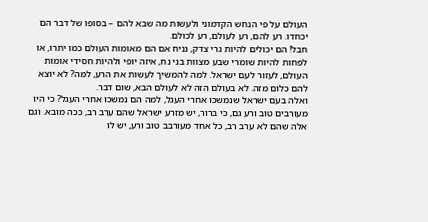העולם על פי הנחש הקדמוני ולעשות מה שבא להם – בסופו של דבר הם יכחדו. רע להם, רע לעולם, רע לכולם.
חבל! הם יכולים להיות גרי צדק, נניח אם הם מאומות העולם כמו יתרו, או לפחות להיות שומרי שבע מצוות בני נח, איזה יופי ולהיות חסידי אומות העולם, לעזור לעם ישראל. למה להמשיך לעשות את הרע, למה? לא יוצא להם כלום מזה. לא בעולם הזה לא לעולם הבא, שום דבר.
ואלה בעם ישראל שנמשכו אחרי העגל, למה הם נמשכו אחרי העגל? כי היו מעורבים טוב ורע גם, כי ברור, יש מזרע ישראל שהם ערב רב, ככה מובא. וגם אלה שהם לא ערב רב, כל אחד מעורבב טוב ורע, יש לו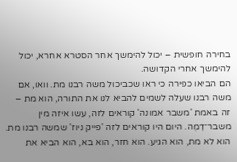בחירה חופשית – יכול להימשך אחר הסטרא אחרא, יכול להימשך אחרי הקדושה.
הם הביאו כפירה כי ראו שכביכול משה רבנו מת. וואו, אם משה רבנו שעלה לשמים להביא לנו את התורה, הוא מת – זה באמת 'משבר אמונה' קוראים לזה, עשו איזה מין משבר־דֶמֶה. היום היו קוראים לזה 'פייק ניוז' שמשה רבנו מת. הוא לא מת, הוא הגיע. הוא חזר, הוא בא, הוא הביא את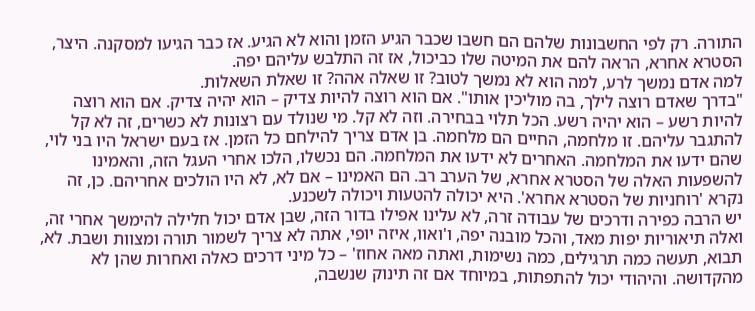התורה. רק לפי החשבונות שלהם הם חשבו שכבר הגיע הזמן והוא לא הגיע. אז כבר הגיעו למסקנה. היצר, הסטרא אחרא, הראה להם את המיטה שלו כביכול, אז זה התלבש עליהם יפה.
למה אדם נמשך לרע, למה הוא לא נמשך לטוב? זו שאלה אהה? זו שאלת השאלות.
"בדרך שאדם רוצה לילך, בה מוליכין אותו". אם הוא רוצה להיות צדיק – הוא יהיה צדיק. אם הוא רוצה להיות רשע – הוא יהיה רשע. הכל תלוי בבחירה. וזה לא קל. מי שנולד עם רצונות לא כשרים, זה לא קל להתגבר עליהם. זו מלחמה, החיים הם מלחמה. בן אדם צריך להילחם כל הזמן. אז בעם ישראל היו בני לוי, שהם ידעו את המלחמה. האחרים לא ידעו את המלחמה. הם נכשלו, הלכו אחרי העגל הזה, והאמינו להשפעות האלה של הסטרא אחרא, של הערב רב. הם האמינו – אם לא, לא היו הולכים אחריהם. כן, זה נקרא 'רוחניות של הסטרא אחרא'. היא יכולה להטעות ויכולה לשכנע.
יש הרבה כפירה ודרכים של עבודה זרה, לא עלינו אפילו בדור הזה, שבן אדם יכול חלילה להימשך אחרי זה, ואלה תיאוריות יפות מאד, והכל מובנה יפה, ו'ואוו, איזה יופי, אתה לא צריך לשמור תורה ומצוות ושבת. לא, תבוא, תעשה כמה תרגילים, כמה נשימות, ואתה מאה אחוז' – כל מיני דרכים כאלה ואחרות שהן לא מהקדושה. והיהודי יכול להתפתות, במיוחד אם זה תינוק שנשבה,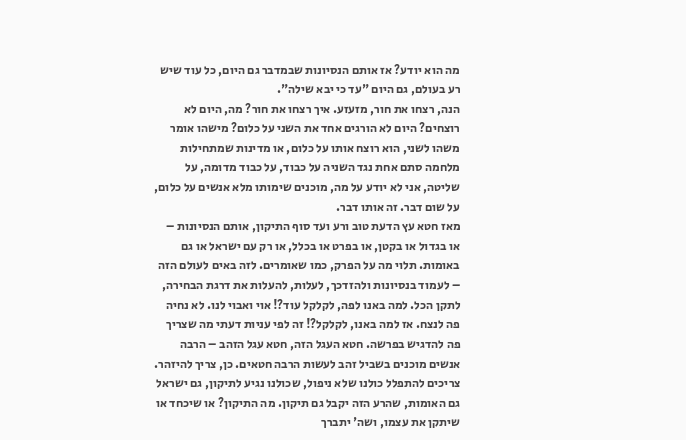מה הוא יודע? אז אותם הנסיונות שבמדבר גם היום, כל עוד שיש רע בעולם, גם היום "עד כי יבא שילה".
הנה, רצחו את חור, מזעזע. איך רצחו את חור? מה, היום לא רוצחים? היום לא הורגים אחד את השני על כלום? מישהו אומר משהו לשני, הוא רוצח אותו על כלום, או מדינות שמתחילות מלחמה סתם אחת נגד השניה על כבוד, על כבוד מדומה, על שליטה, אני לא יודע על מה, מוכנים שימותו מלא אנשים על כלום, על שום דבר. זה אותו דבר.
מאז חטא עץ הדעת טוב ורע ועד סוף התיקון, אותם הנסיונות – או בגדול או בקטן, או בפרט או בכלל, או רק עם ישראל או גם באומות. תלוי מה על הפרק, כמו שאומרים. לזה באים לעולם הזה – לעמוד בנסיונות ולהזדכך, לעלות, להעלות את דרגת הבחירה, לתקן הכל. למה באנו לפה, לקלקל עוד?! אוי ואבוי לנו. לא נחיה פה לנצח. אז למה באנו, לקלקל?! זה לפי עניות דעתי מה שצריך פה להדגיש בפרשה. חטא העגל הזה, חטא עגל הזהב – הרבה אנשים מוכנים בשביל זהב לעשות הרבה חטאים. כן, צריך להיזהר.
צריכים להתפלל כולנו שלא ניפול, שכולנו נגיע לתיקון, גם ישראל גם האומות, שהרע הזה יקבל גם תיקון. מה התיקון? או שיכחד או שיתקן את עצמו, ושה' יתברך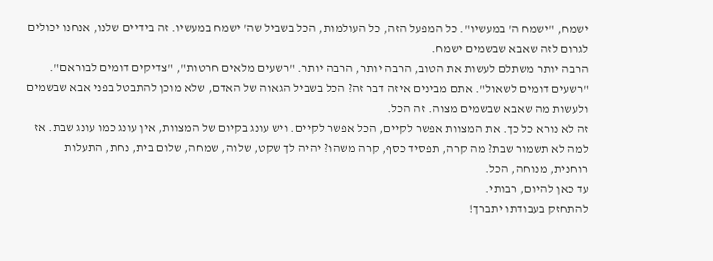ישמח, "ישמח ה' במעשיו". כל המפעל הזה, כל העולמות, הכל בשביל שה' ישמח במעשיו. זה בידיים שלנו, אנחנו יכולים לגרום לזה שאבא שבשמים ישמח.
הרבה יותר משתלם לעשות את הטוב, הרבה יותר, הרבה יותר. "רשעים מלאים חרטות", "צדיקים דומים לבוראם". "רשעים דומים לשאול". אתם מבינים איזה דבר זה? הכל בשביל הגאוה של האדם, שלא מוכן להתבטל בפני אבא שבשמים ולעשות מה שאבא שבשמים מצוה. זה הכל.
זה לא נורא כל כך. את המצוות אפשר לקיים, הכל אפשר לקיים. ויש עונג בקיום של המצוות, אין עונג כמו עונג שבת. אז למה לא תשמור שבת? מה קרה, תפסיד כסף, קרה משהו? יהיה לך שקט, שלוה, שמחה, שלום בית, נחת, התעלות רוחנית, מנוחה, הכל.
עד כאן להיום, רבותי.
להתחזק בעבודתו יתברך!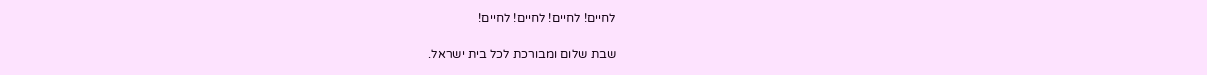לחיים! לחיים! לחיים! לחיים!

שבת שלום ומבורכת לכל בית ישראל.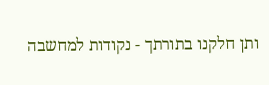ותן חלקנו בתורתך - נקודות למחשבה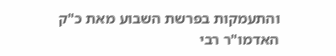והתעמקות בפרשת השבוע מאת כ"ק האדמו"ר רבי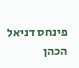פינחס דניאל הכהן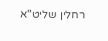רחלין שליט"א